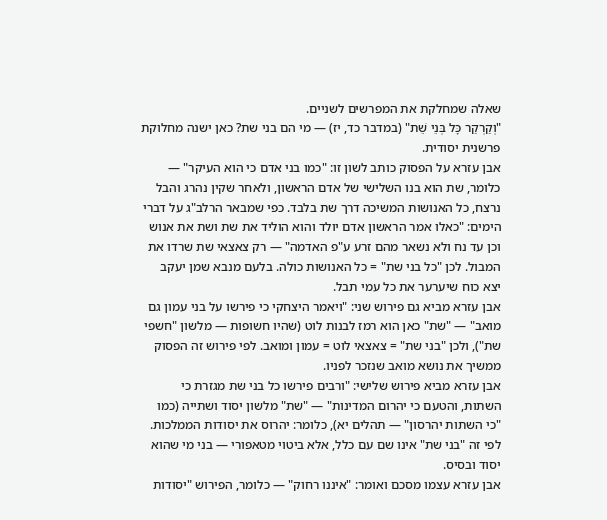שאלה שמחלקת את המפרשים לשניים.
"וְקַרְקַר כָּל בְּנֵי שֵׁת" (במדבר כד, יז) — מי הם בני שת? כאן ישנה מחלוקת פרשנית יסודית.
אבן עזרא על הפסוק כותב לשון זו: "כמו בני אדם כי הוא העיקר" — כלומר, שת הוא בנו השלישי של אדם הראשון, ולאחר שקין נהרג והבל נרצח, כל האנושות המשיכה דרך שת בלבד. כפי שמבאר הרלב"ג על דברי הימים: "כאלו אמר הראשון אדם יולד והוא הוליד את שת ושת את אנוש וכן עד נח ולא נשאר מהם זרע ע"פ האדמה" — רק צאצאי שת שרדו את המבול. לכן "כל בני שת" = כל האנושות כולה. בלעם מנבא שמן יעקב יצא כוח שיערער את כל עמי תבל.
אבן עזרא מביא גם פירוש שני: "ויאמר היצחקי כי פירשו על בני עמון גם מואב" — "שת" כאן הוא רמז לבנות לוט (שהיו חשופות — מלשון "חשפי שת"), ולכן "בני שת" = צאצאי לוט = עמון ומואב. לפי פירוש זה הפסוק ממשיך את נושא מואב שנזכר לפניו.
אבן עזרא מביא פירוש שלישי: "ורבים פירשו כל בני שת מגזרת כי השתות, והטעם כי יהרום המדינות" — "שת" מלשון יסוד ושתייה (כמו "כי השתות יהרסון" — תהלים יא), כלומר: יהרוס את יסודות הממלכות. לפי זה "בני שת" אינו שם עם כלל, אלא ביטוי מטאפורי — בני מי שהוא יסוד ובסיס.
אבן עזרא עצמו מסכם ואומר: "איננו רחוק" — כלומר, הפירוש "יסודות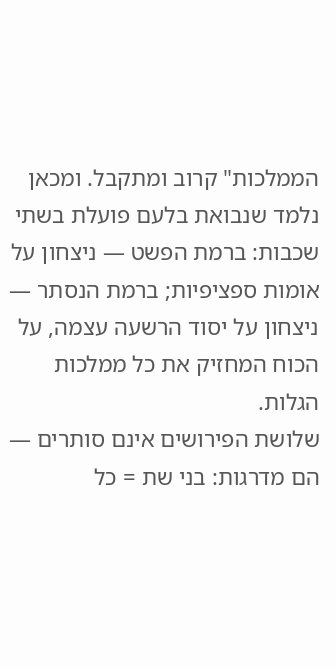הממלכות" קרוב ומתקבל. ומכאן נלמד שנבואת בלעם פועלת בשתי שכבות: ברמת הפשט — ניצחון על אומות ספציפיות; ברמת הנסתר — ניצחון על יסוד הרשעה עצמה, על הכוח המחזיק את כל ממלכות הגלות.
שלושת הפירושים אינם סותרים — הם מדרגות: בני שת = כל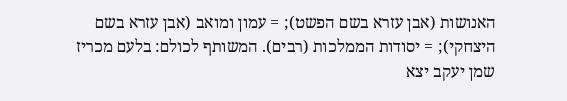האנושות (אבן עזרא בשם הפשט); = עמון ומואב (אבן עזרא בשם היצחקי); = יסודות הממלכות (רבים). המשותף לכולם: בלעם מכריז שמן יעקב יצא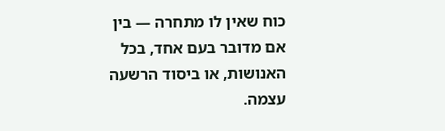כוח שאין לו מתחרה — בין אם מדובר בעם אחד, בכל האנושות, או ביסוד הרשעה עצמה.